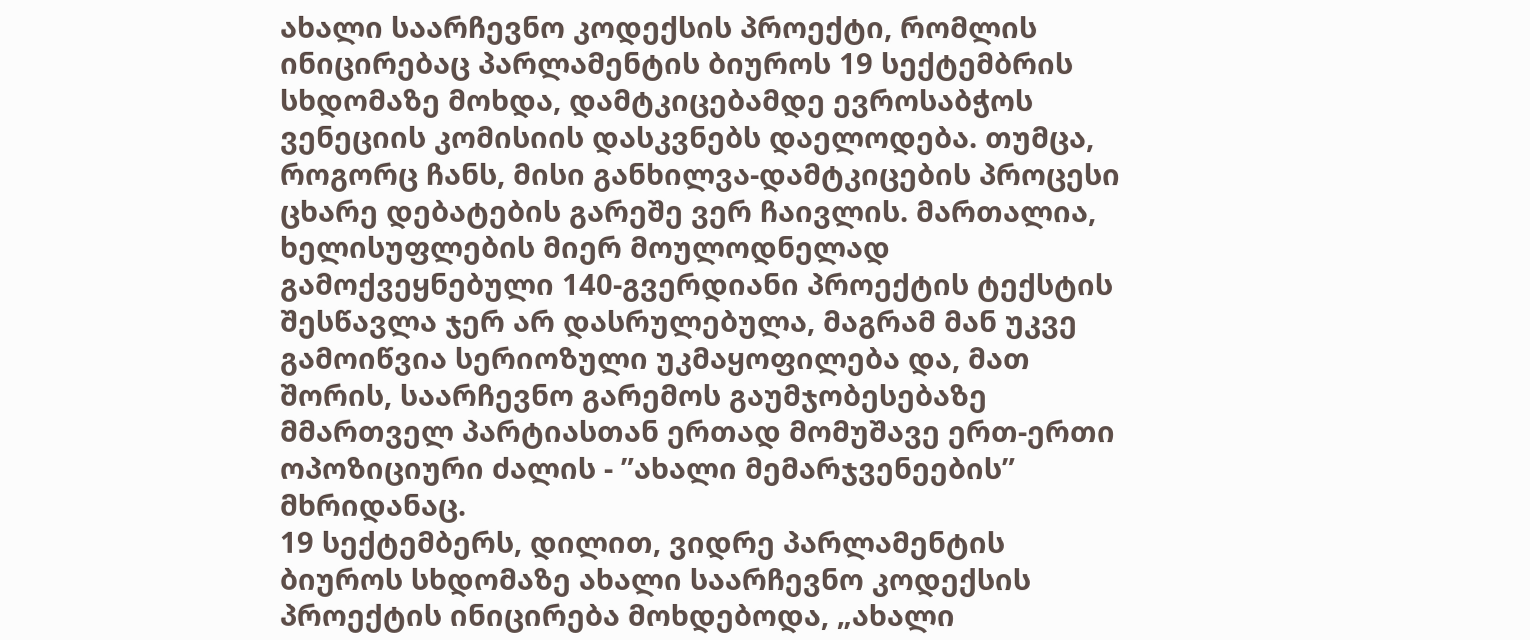ახალი საარჩევნო კოდექსის პროექტი, რომლის ინიცირებაც პარლამენტის ბიუროს 19 სექტემბრის სხდომაზე მოხდა, დამტკიცებამდე ევროსაბჭოს ვენეციის კომისიის დასკვნებს დაელოდება. თუმცა, როგორც ჩანს, მისი განხილვა-დამტკიცების პროცესი ცხარე დებატების გარეშე ვერ ჩაივლის. მართალია, ხელისუფლების მიერ მოულოდნელად გამოქვეყნებული 140-გვერდიანი პროექტის ტექსტის შესწავლა ჯერ არ დასრულებულა, მაგრამ მან უკვე გამოიწვია სერიოზული უკმაყოფილება და, მათ შორის, საარჩევნო გარემოს გაუმჯობესებაზე მმართველ პარტიასთან ერთად მომუშავე ერთ-ერთი ოპოზიციური ძალის - ”ახალი მემარჯვენეების” მხრიდანაც.
19 სექტემბერს, დილით, ვიდრე პარლამენტის ბიუროს სხდომაზე ახალი საარჩევნო კოდექსის პროექტის ინიცირება მოხდებოდა, „ახალი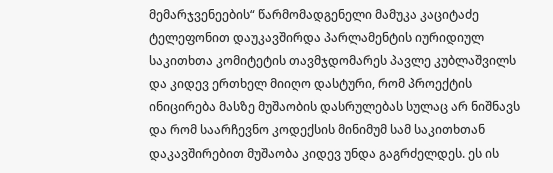მემარჯვენეების“ წარმომადგენელი მამუკა კაციტაძე ტელეფონით დაუკავშირდა პარლამენტის იურიდიულ საკითხთა კომიტეტის თავმჯდომარეს პავლე კუბლაშვილს და კიდევ ერთხელ მიიღო დასტური, რომ პროექტის ინიცირება მასზე მუშაობის დასრულებას სულაც არ ნიშნავს და რომ საარჩევნო კოდექსის მინიმუმ სამ საკითხთან დაკავშირებით მუშაობა კიდევ უნდა გაგრძელდეს. ეს ის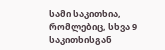სამი საკითხია, რომლებიც, სხვა 9 საკითხისგან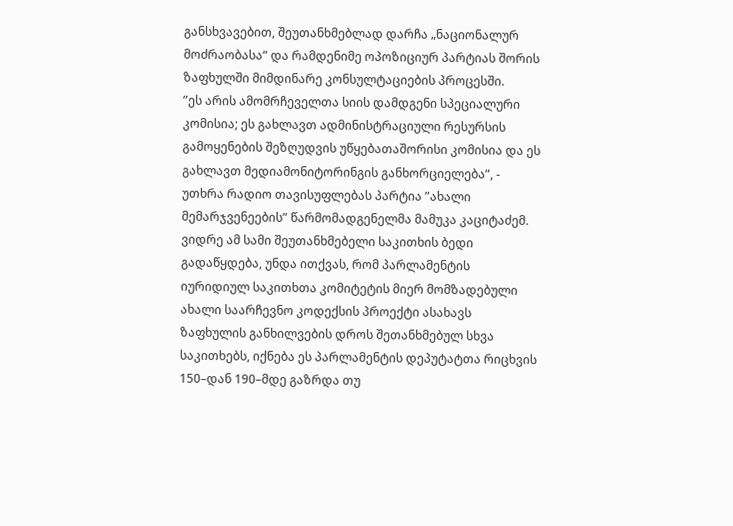განსხვავებით, შეუთანხმებლად დარჩა „ნაციონალურ მოძრაობასა“ და რამდენიმე ოპოზიციურ პარტიას შორის ზაფხულში მიმდინარე კონსულტაციების პროცესში.
”ეს არის ამომრჩეველთა სიის დამდგენი სპეციალური კომისია; ეს გახლავთ ადმინისტრაციული რესურსის გამოყენების შეზღუდვის უწყებათაშორისი კომისია და ეს გახლავთ მედიამონიტორინგის განხორციელება”, - უთხრა რადიო თავისუფლებას პარტია ”ახალი მემარჯვენეების” წარმომადგენელმა მამუკა კაციტაძემ.
ვიდრე ამ სამი შეუთანხმებელი საკითხის ბედი გადაწყდება, უნდა ითქვას, რომ პარლამენტის იურიდიულ საკითხთა კომიტეტის მიერ მომზადებული ახალი საარჩევნო კოდექსის პროექტი ასახავს ზაფხულის განხილვების დროს შეთანხმებულ სხვა საკითხებს, იქნება ეს პარლამენტის დეპუტატთა რიცხვის 150–დან 190–მდე გაზრდა თუ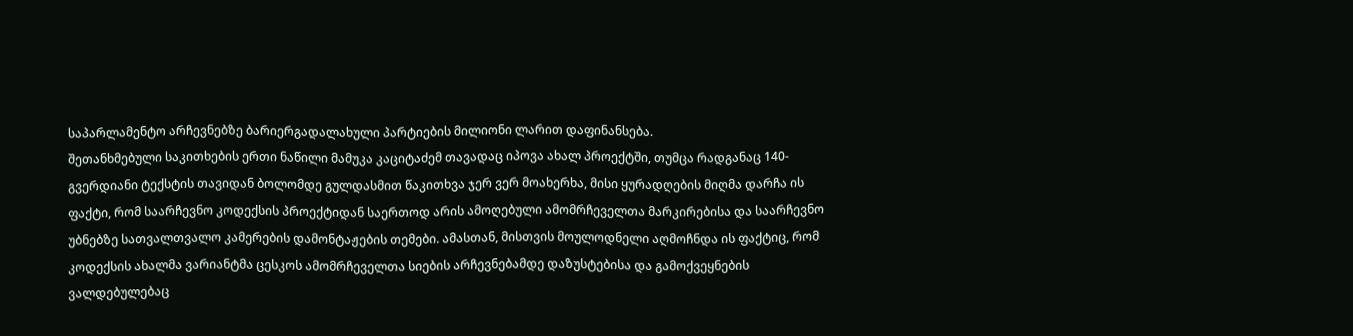საპარლამენტო არჩევნებზე ბარიერგადალახული პარტიების მილიონი ლარით დაფინანსება.
შეთანხმებული საკითხების ერთი ნაწილი მამუკა კაციტაძემ თავადაც იპოვა ახალ პროექტში, თუმცა რადგანაც 140-გვერდიანი ტექსტის თავიდან ბოლომდე გულდასმით წაკითხვა ჯერ ვერ მოახერხა, მისი ყურადღების მიღმა დარჩა ის ფაქტი, რომ საარჩევნო კოდექსის პროექტიდან საერთოდ არის ამოღებული ამომრჩეველთა მარკირებისა და საარჩევნო უბნებზე სათვალთვალო კამერების დამონტაჟების თემები. ამასთან, მისთვის მოულოდნელი აღმოჩნდა ის ფაქტიც, რომ კოდექსის ახალმა ვარიანტმა ცესკოს ამომრჩეველთა სიების არჩევნებამდე დაზუსტებისა და გამოქვეყნების ვალდებულებაც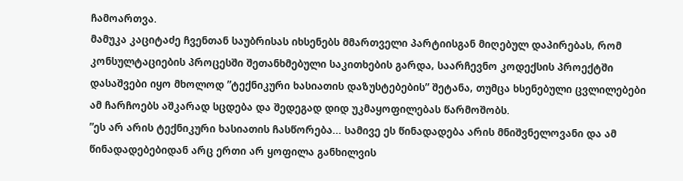ჩამოართვა.
მამუკა კაციტაძე ჩვენთან საუბრისას იხსენებს მმართველი პარტიისგან მიღებულ დაპირებას, რომ კონსულტაციების პროცესში შეთანხმებული საკითხების გარდა, საარჩევნო კოდექსის პროექტში დასაშვები იყო მხოლოდ ”ტექნიკური ხასიათის დაზუსტებების” შეტანა, თუმცა ხსენებული ცვლილებები ამ ჩარჩოებს აშკარად სცდება და შედეგად დიდ უკმაყოფილებას წარმოშობს.
”ეს არ არის ტექნიკური ხასიათის ჩასწორება... სამივე ეს წინადადება არის მნიშვნელოვანი და ამ წინადადებებიდან არც ერთი არ ყოფილა განხილვის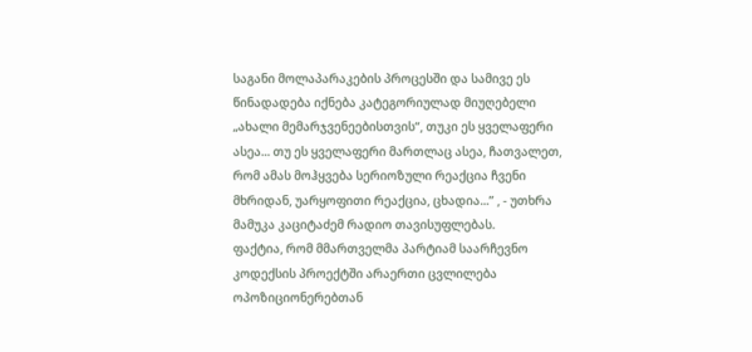საგანი მოლაპარაკების პროცესში და სამივე ეს წინადადება იქნება კატეგორიულად მიუღებელი „ახალი მემარჯვენეებისთვის“, თუკი ეს ყველაფერი ასეა... თუ ეს ყველაფერი მართლაც ასეა, ჩათვალეთ, რომ ამას მოჰყვება სერიოზული რეაქცია ჩვენი მხრიდან, უარყოფითი რეაქცია, ცხადია...” , - უთხრა მამუკა კაციტაძემ რადიო თავისუფლებას.
ფაქტია, რომ მმართველმა პარტიამ საარჩევნო კოდექსის პროექტში არაერთი ცვლილება ოპოზიციონერებთან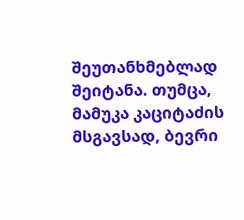შეუთანხმებლად შეიტანა. თუმცა, მამუკა კაციტაძის მსგავსად, ბევრი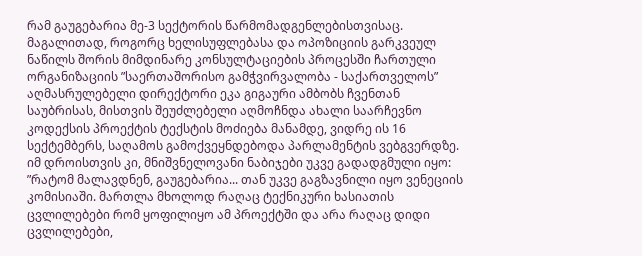რამ გაუგებარია მე-3 სექტორის წარმომადგენლებისთვისაც. მაგალითად, როგორც ხელისუფლებასა და ოპოზიციის გარკვეულ ნაწილს შორის მიმდინარე კონსულტაციების პროცესში ჩართული ორგანიზაციის ”საერთაშორისო გამჭვირვალობა - საქართველოს” აღმასრულებელი დირექტორი ეკა გიგაური ამბობს ჩვენთან საუბრისას, მისთვის შეუძლებელი აღმოჩნდა ახალი საარჩევნო კოდექსის პროექტის ტექსტის მოძიება მანამდე, ვიდრე ის 16 სექტემბერს, საღამოს გამოქვეყნდებოდა პარლამენტის ვებგვერდზე. იმ დროისთვის კი, მნიშვნელოვანი ნაბიჯები უკვე გადადგმული იყო:
”რატომ მალავდნენ, გაუგებარია... თან უკვე გაგზავნილი იყო ვენეციის კომისიაში. მართლა მხოლოდ რაღაც ტექნიკური ხასიათის ცვლილებები რომ ყოფილიყო ამ პროექტში და არა რაღაც დიდი ცვლილებები,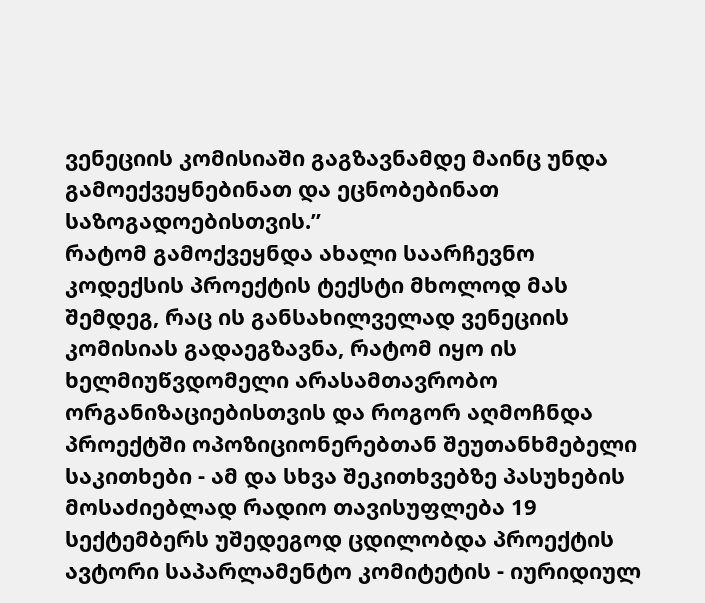ვენეციის კომისიაში გაგზავნამდე მაინც უნდა გამოექვეყნებინათ და ეცნობებინათ საზოგადოებისთვის.”
რატომ გამოქვეყნდა ახალი საარჩევნო კოდექსის პროექტის ტექსტი მხოლოდ მას შემდეგ, რაც ის განსახილველად ვენეციის კომისიას გადაეგზავნა, რატომ იყო ის ხელმიუწვდომელი არასამთავრობო ორგანიზაციებისთვის და როგორ აღმოჩნდა პროექტში ოპოზიციონერებთან შეუთანხმებელი საკითხები - ამ და სხვა შეკითხვებზე პასუხების მოსაძიებლად რადიო თავისუფლება 19 სექტემბერს უშედეგოდ ცდილობდა პროექტის ავტორი საპარლამენტო კომიტეტის - იურიდიულ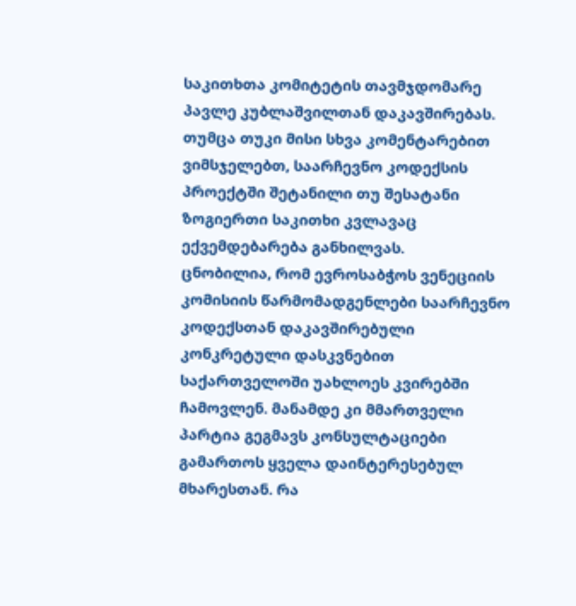საკითხთა კომიტეტის თავმჯდომარე პავლე კუბლაშვილთან დაკავშირებას. თუმცა თუკი მისი სხვა კომენტარებით ვიმსჯელებთ, საარჩევნო კოდექსის პროექტში შეტანილი თუ შესატანი ზოგიერთი საკითხი კვლავაც ექვემდებარება განხილვას.
ცნობილია, რომ ევროსაბჭოს ვენეციის კომისიის წარმომადგენლები საარჩევნო კოდექსთან დაკავშირებული კონკრეტული დასკვნებით საქართველოში უახლოეს კვირებში ჩამოვლენ. მანამდე კი მმართველი პარტია გეგმავს კონსულტაციები გამართოს ყველა დაინტერესებულ მხარესთან. რა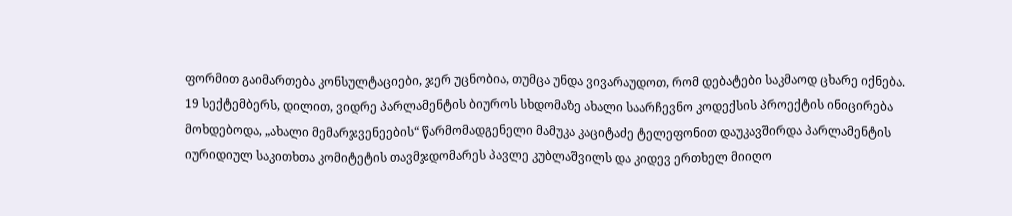ფორმით გაიმართება კონსულტაციები, ჯერ უცნობია, თუმცა უნდა ვივარაუდოთ, რომ დებატები საკმაოდ ცხარე იქნება.
19 სექტემბერს, დილით, ვიდრე პარლამენტის ბიუროს სხდომაზე ახალი საარჩევნო კოდექსის პროექტის ინიცირება მოხდებოდა, „ახალი მემარჯვენეების“ წარმომადგენელი მამუკა კაციტაძე ტელეფონით დაუკავშირდა პარლამენტის იურიდიულ საკითხთა კომიტეტის თავმჯდომარეს პავლე კუბლაშვილს და კიდევ ერთხელ მიიღო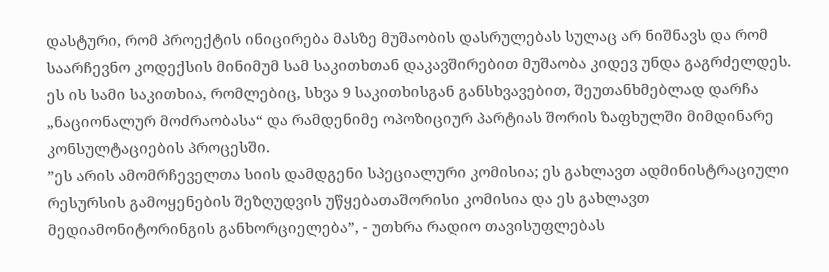დასტური, რომ პროექტის ინიცირება მასზე მუშაობის დასრულებას სულაც არ ნიშნავს და რომ საარჩევნო კოდექსის მინიმუმ სამ საკითხთან დაკავშირებით მუშაობა კიდევ უნდა გაგრძელდეს. ეს ის სამი საკითხია, რომლებიც, სხვა 9 საკითხისგან განსხვავებით, შეუთანხმებლად დარჩა „ნაციონალურ მოძრაობასა“ და რამდენიმე ოპოზიციურ პარტიას შორის ზაფხულში მიმდინარე კონსულტაციების პროცესში.
”ეს არის ამომრჩეველთა სიის დამდგენი სპეციალური კომისია; ეს გახლავთ ადმინისტრაციული რესურსის გამოყენების შეზღუდვის უწყებათაშორისი კომისია და ეს გახლავთ მედიამონიტორინგის განხორციელება”, - უთხრა რადიო თავისუფლებას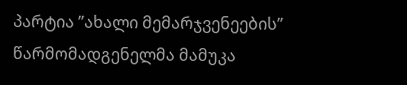პარტია ”ახალი მემარჯვენეების” წარმომადგენელმა მამუკა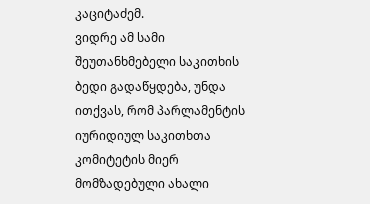კაციტაძემ.
ვიდრე ამ სამი შეუთანხმებელი საკითხის ბედი გადაწყდება, უნდა ითქვას, რომ პარლამენტის იურიდიულ საკითხთა კომიტეტის მიერ მომზადებული ახალი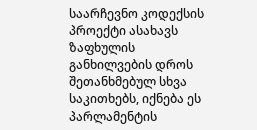საარჩევნო კოდექსის პროექტი ასახავს ზაფხულის განხილვების დროს შეთანხმებულ სხვა საკითხებს, იქნება ეს პარლამენტის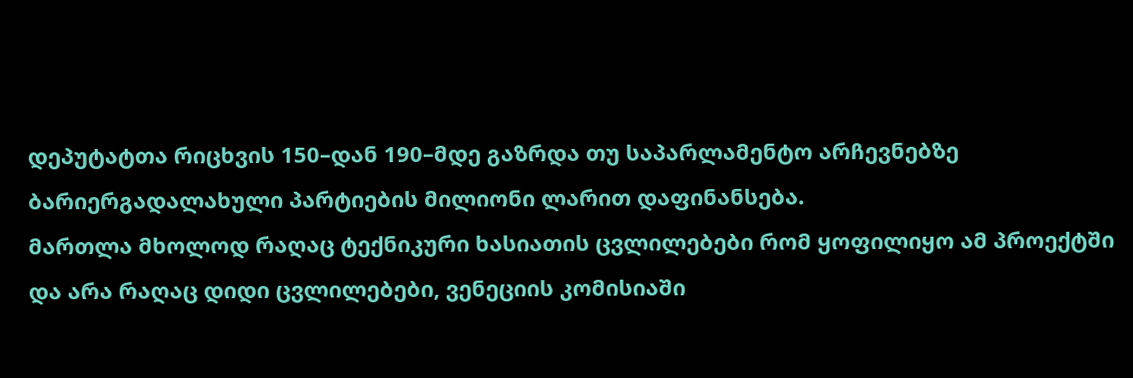დეპუტატთა რიცხვის 150–დან 190–მდე გაზრდა თუ საპარლამენტო არჩევნებზე ბარიერგადალახული პარტიების მილიონი ლარით დაფინანსება.
მართლა მხოლოდ რაღაც ტექნიკური ხასიათის ცვლილებები რომ ყოფილიყო ამ პროექტში და არა რაღაც დიდი ცვლილებები, ვენეციის კომისიაში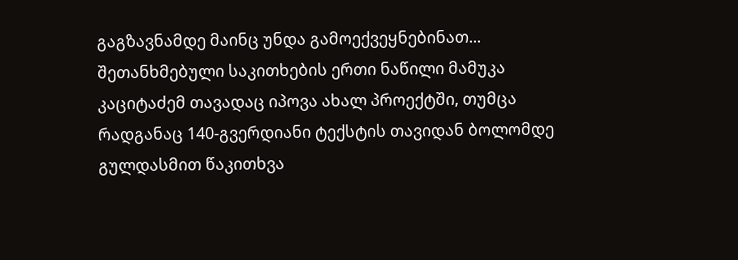გაგზავნამდე მაინც უნდა გამოექვეყნებინათ...
შეთანხმებული საკითხების ერთი ნაწილი მამუკა კაციტაძემ თავადაც იპოვა ახალ პროექტში, თუმცა რადგანაც 140-გვერდიანი ტექსტის თავიდან ბოლომდე გულდასმით წაკითხვა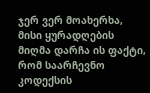ჯერ ვერ მოახერხა, მისი ყურადღების მიღმა დარჩა ის ფაქტი, რომ საარჩევნო კოდექსის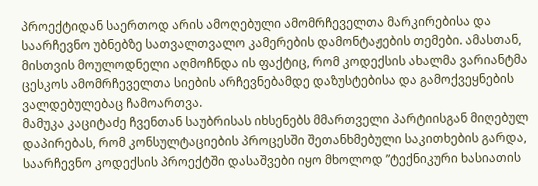პროექტიდან საერთოდ არის ამოღებული ამომრჩეველთა მარკირებისა და საარჩევნო უბნებზე სათვალთვალო კამერების დამონტაჟების თემები. ამასთან, მისთვის მოულოდნელი აღმოჩნდა ის ფაქტიც, რომ კოდექსის ახალმა ვარიანტმა ცესკოს ამომრჩეველთა სიების არჩევნებამდე დაზუსტებისა და გამოქვეყნების ვალდებულებაც ჩამოართვა.
მამუკა კაციტაძე ჩვენთან საუბრისას იხსენებს მმართველი პარტიისგან მიღებულ დაპირებას, რომ კონსულტაციების პროცესში შეთანხმებული საკითხების გარდა, საარჩევნო კოდექსის პროექტში დასაშვები იყო მხოლოდ ”ტექნიკური ხასიათის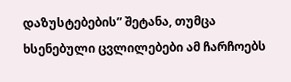დაზუსტებების” შეტანა, თუმცა ხსენებული ცვლილებები ამ ჩარჩოებს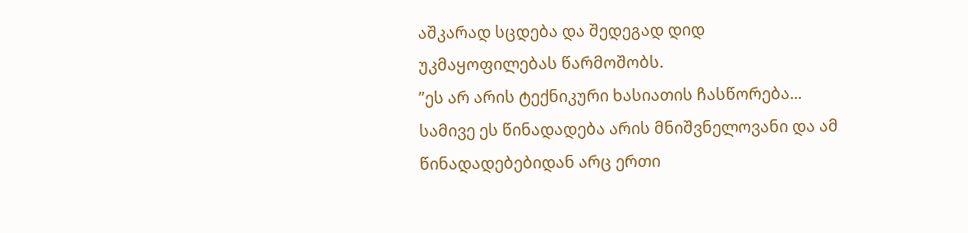აშკარად სცდება და შედეგად დიდ უკმაყოფილებას წარმოშობს.
”ეს არ არის ტექნიკური ხასიათის ჩასწორება... სამივე ეს წინადადება არის მნიშვნელოვანი და ამ წინადადებებიდან არც ერთი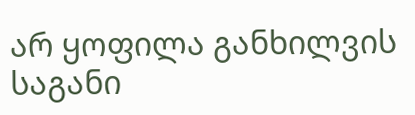არ ყოფილა განხილვის საგანი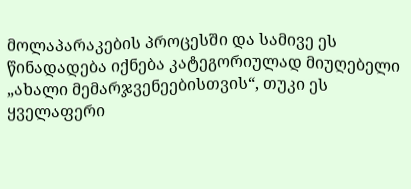მოლაპარაკების პროცესში და სამივე ეს წინადადება იქნება კატეგორიულად მიუღებელი „ახალი მემარჯვენეებისთვის“, თუკი ეს ყველაფერი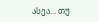ასეა... თუ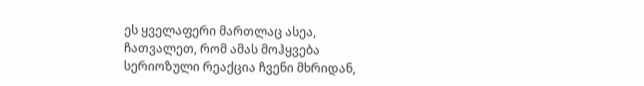ეს ყველაფერი მართლაც ასეა, ჩათვალეთ, რომ ამას მოჰყვება სერიოზული რეაქცია ჩვენი მხრიდან,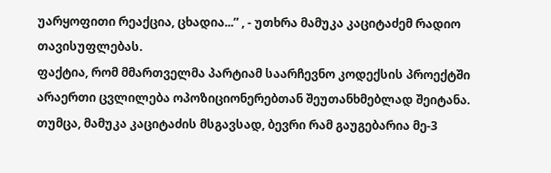უარყოფითი რეაქცია, ცხადია...” , - უთხრა მამუკა კაციტაძემ რადიო თავისუფლებას.
ფაქტია, რომ მმართველმა პარტიამ საარჩევნო კოდექსის პროექტში არაერთი ცვლილება ოპოზიციონერებთან შეუთანხმებლად შეიტანა. თუმცა, მამუკა კაციტაძის მსგავსად, ბევრი რამ გაუგებარია მე-3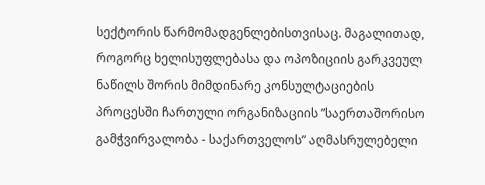სექტორის წარმომადგენლებისთვისაც. მაგალითად, როგორც ხელისუფლებასა და ოპოზიციის გარკვეულ ნაწილს შორის მიმდინარე კონსულტაციების პროცესში ჩართული ორგანიზაციის ”საერთაშორისო გამჭვირვალობა - საქართველოს” აღმასრულებელი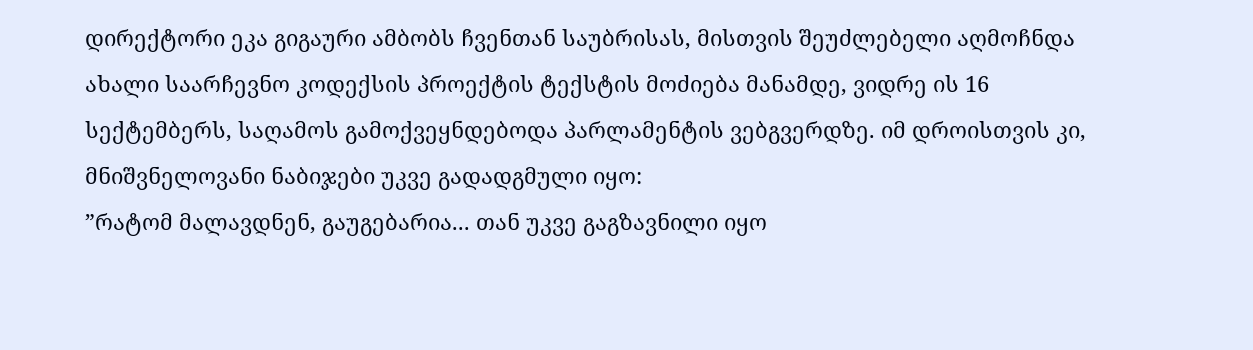დირექტორი ეკა გიგაური ამბობს ჩვენთან საუბრისას, მისთვის შეუძლებელი აღმოჩნდა ახალი საარჩევნო კოდექსის პროექტის ტექსტის მოძიება მანამდე, ვიდრე ის 16 სექტემბერს, საღამოს გამოქვეყნდებოდა პარლამენტის ვებგვერდზე. იმ დროისთვის კი, მნიშვნელოვანი ნაბიჯები უკვე გადადგმული იყო:
”რატომ მალავდნენ, გაუგებარია... თან უკვე გაგზავნილი იყო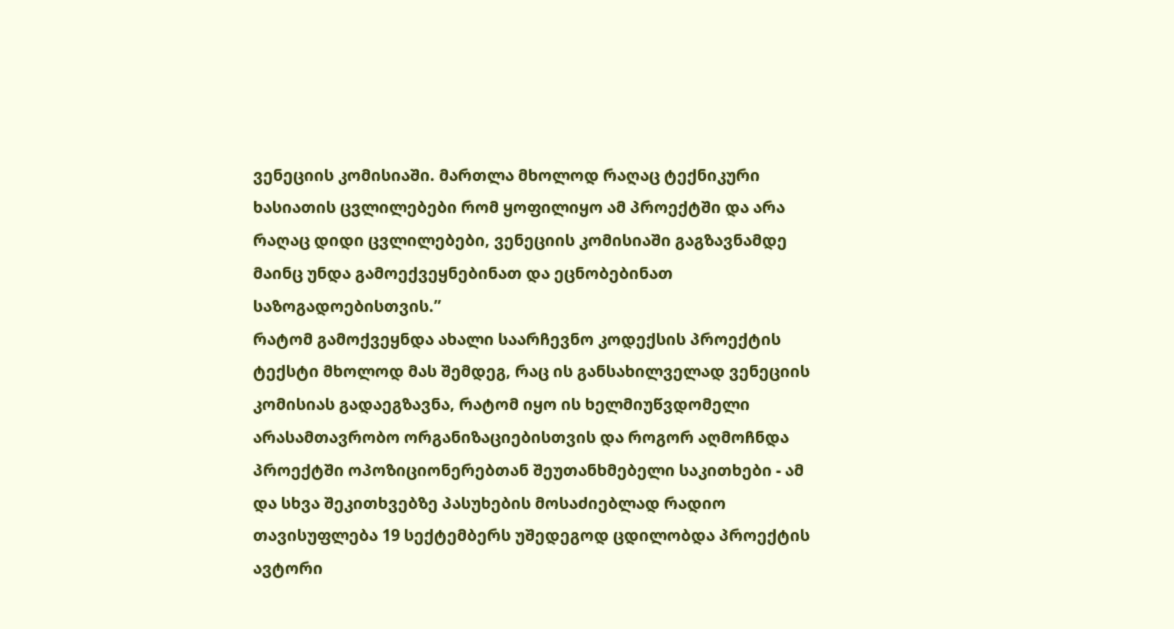ვენეციის კომისიაში. მართლა მხოლოდ რაღაც ტექნიკური ხასიათის ცვლილებები რომ ყოფილიყო ამ პროექტში და არა რაღაც დიდი ცვლილებები, ვენეციის კომისიაში გაგზავნამდე მაინც უნდა გამოექვეყნებინათ და ეცნობებინათ საზოგადოებისთვის.”
რატომ გამოქვეყნდა ახალი საარჩევნო კოდექსის პროექტის ტექსტი მხოლოდ მას შემდეგ, რაც ის განსახილველად ვენეციის კომისიას გადაეგზავნა, რატომ იყო ის ხელმიუწვდომელი არასამთავრობო ორგანიზაციებისთვის და როგორ აღმოჩნდა პროექტში ოპოზიციონერებთან შეუთანხმებელი საკითხები - ამ და სხვა შეკითხვებზე პასუხების მოსაძიებლად რადიო თავისუფლება 19 სექტემბერს უშედეგოდ ცდილობდა პროექტის ავტორი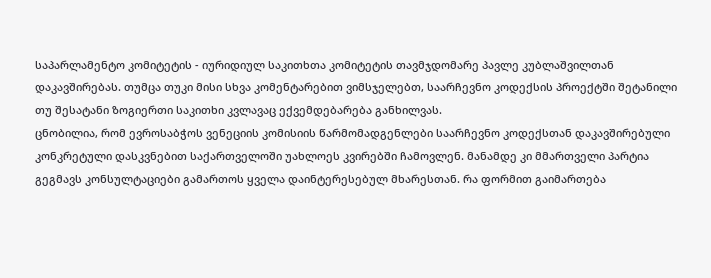საპარლამენტო კომიტეტის - იურიდიულ საკითხთა კომიტეტის თავმჯდომარე პავლე კუბლაშვილთან დაკავშირებას. თუმცა თუკი მისი სხვა კომენტარებით ვიმსჯელებთ, საარჩევნო კოდექსის პროექტში შეტანილი თუ შესატანი ზოგიერთი საკითხი კვლავაც ექვემდებარება განხილვას.
ცნობილია, რომ ევროსაბჭოს ვენეციის კომისიის წარმომადგენლები საარჩევნო კოდექსთან დაკავშირებული კონკრეტული დასკვნებით საქართველოში უახლოეს კვირებში ჩამოვლენ. მანამდე კი მმართველი პარტია გეგმავს კონსულტაციები გამართოს ყველა დაინტერესებულ მხარესთან. რა ფორმით გაიმართება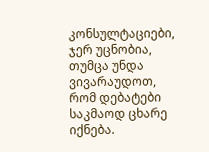კონსულტაციები, ჯერ უცნობია, თუმცა უნდა ვივარაუდოთ, რომ დებატები საკმაოდ ცხარე იქნება.